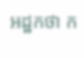អដ្ឋកថា ក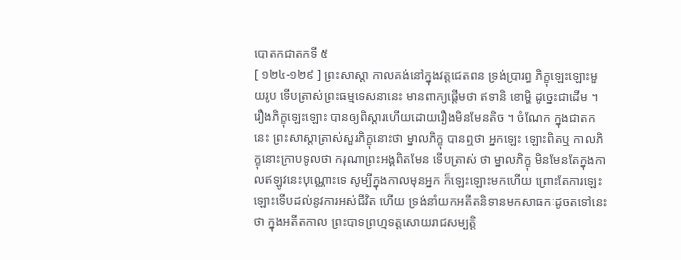បោតកជាតកទី ៥
[ ១២៤-១២៩ ] ព្រះសាស្តា កាលគង់នៅក្នុងវត្តជេតពន ទ្រង់ប្រារព្ធ ភិក្ខុឡេះឡោះមួយរូប ទើបត្រាស់ព្រះធម្មទេសនានេះ មានពាក្យផ្តើមថា ឥទានិ ខោម្ហិ ដូច្នេះជាដើម ។ រឿងភិក្ខុឡេះឡោះ បានឲ្យពិស្តារហើយដោយរឿងមិនមែនតិច ។ ចំណែក ក្នុងជាតកនេះ ព្រះសាស្តាត្រាស់សួរភិក្ខុនោះថា ម្នាលភិក្ខុ បានឮថា អ្នកឡេះ ឡោះពិតឬ កាលភិក្ខុនោះក្រាបទូលថា ករុណាព្រះអង្គពិតមែន ទើបត្រាស់ ថា ម្នាលភិក្ខុ មិនមែនតែក្នុងកាលឥឡូវនេះបុណ្ណោះទេ សូម្បីក្នុងកាលមុនអ្នក ក៏ឡេះឡោះមកហើយ ព្រោះតែការឡេះឡោះទើបដល់នូវការអស់ជីវិត ហើយ ទ្រង់នាំយកអតីតនិទានមកសាធកៈដូចតទៅនេះថា ក្នុងអតីតកាល ព្រះបាទព្រហ្មទត្តសោយរាជសម្បត្តិ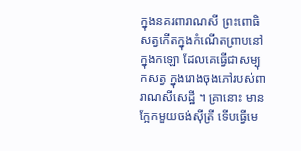ក្នុងនគរពារាណសី ព្រះពោធិសត្វកើតក្នុងកំណើតព្រាបនៅក្នុងកឡោ ដែលគេធ្វើជាសម្បុកសត្វ ក្នុងរោងចុងភៅរបស់ពារាណសីសេដ្ឋី ។ គ្រានោះ មានក្អែកមួយចង់ស៊ីត្រី ទើបធ្វើមេ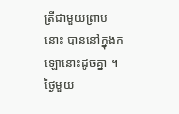ត្រីជាមួយព្រាបនោះ បាននៅក្នុងកឡោនោះដូចគ្នា ។ ថ្ងៃមួយ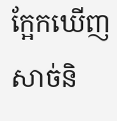ក្អែកឃើញសាច់និ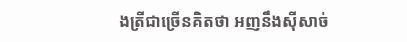ងត្រីជាច្រើនគិតថា អញនឹងស៊ីសាច់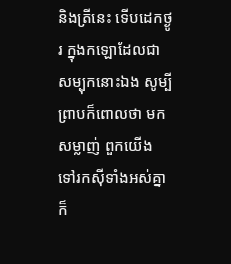និងត្រីនេះ ទើបដេកថ្ងូរ ក្នុងកឡោដែលជាសម្បុកនោះឯង សូម្បីព្រាបក៏ពោលថា មកសម្លាញ់ ពួកយើង ទៅរកស៊ីទាំងអស់គ្នា ក៏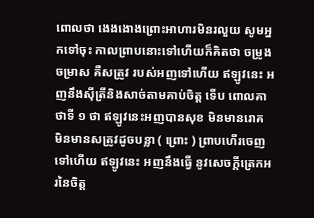ពោលថា ងេងងោងព្រោះអាហារមិនរលួយ សូមអ្នកទៅចុះ កាលព្រាបនោះទៅហើយក៏គិតថា ចម្រូងចម្រាស គឺសត្រូវ របស់អញទៅហើយ ឥឡូវនេះ អញនឹងស៊ីត្រីនិងសាច់តាមគាប់ចិត្ត ទើប ពោលគាថាទី ១ ថា ឥឡូវនេះអញបានសុខ មិនមានរោគ មិនមានសត្រូវដូចបន្លា ( ព្រោះ ) ព្រាបហើរចេញទៅហើយ ឥឡូវនេះ អញនឹងធ្វើ នូវសេចក្តីត្រេកអរនៃចិត្ត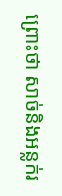ព្រោះថា សាច់និងអន្លក់រ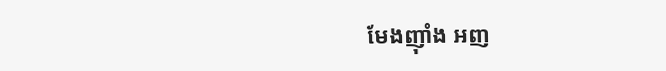មែងញ៉ាំង អញ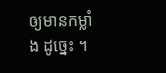ឲ្យមានកម្លាំង ដូច្នេះ ។